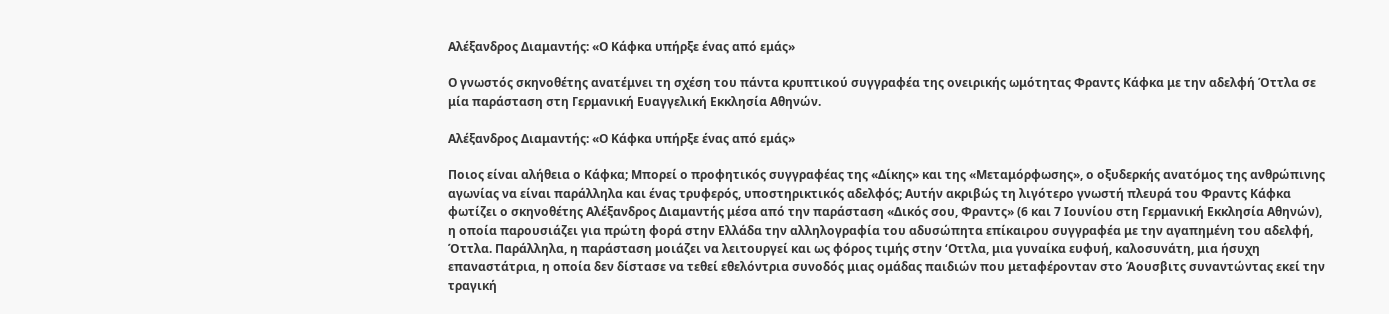Αλέξανδρος Διαμαντής: «Ο Κάφκα υπήρξε ένας από εμάς»

Ο γνωστός σκηνοθέτης ανατέμνει τη σχέση του πάντα κρυπτικού συγγραφέα της ονειρικής ωμότητας Φραντς Κάφκα με την αδελφή Όττλα σε μία παράσταση στη Γερμανική Ευαγγελική Εκκλησία Αθηνών.

Αλέξανδρος Διαμαντής: «Ο Κάφκα υπήρξε ένας από εμάς»

Ποιος είναι αλήθεια ο Κάφκα; Μπορεί ο προφητικός συγγραφέας της «Δίκης» και της «Μεταμόρφωσης», ο οξυδερκής ανατόμος της ανθρώπινης αγωνίας να είναι παράλληλα και ένας τρυφερός, υποστηρικτικός αδελφός; Αυτήν ακριβώς τη λιγότερο γνωστή πλευρά του Φραντς Κάφκα φωτίζει ο σκηνοθέτης Αλέξανδρος Διαμαντής μέσα από την παράσταση «Δικός σου, Φραντς» (6 και 7 Ιουνίου στη Γερμανική Εκκλησία Αθηνών), η οποία παρουσιάζει για πρώτη φορά στην Ελλάδα την αλληλογραφία του αδυσώπητα επίκαιρου συγγραφέα με την αγαπημένη του αδελφή, Όττλα. Παράλληλα, η παράσταση μοιάζει να λειτουργεί και ως φόρος τιμής στην ‘Οττλα, μια γυναίκα ευφυή, καλοσυνάτη, μια ήσυχη επαναστάτρια, η οποία δεν δίστασε να τεθεί εθελόντρια συνοδός μιας ομάδας παιδιών που μεταφέρονταν στο Άουσβιτς συναντώντας εκεί την τραγική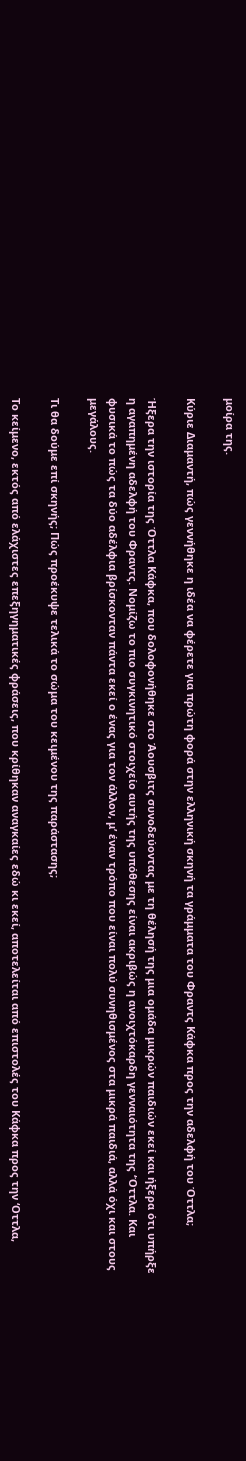μοίρα της.

Κύριε Διαμαντή, πώς γεννήθηκε η ιδέα να φέρετε για πρώτη φορά στην ελληνική σκηνή τα γράμματα του Φραντς Κάφκα προς την αδελφή του Όττλα;

Ήξερα την ιστορία της Όττλα Κάφκα, που δολοφονήθηκε στο Άουσβιτς συνοδεύοντας με τη θέλησή της μια ομάδα μικρών παιδιών εκεί και ήξερα ότι υπήρξε η αγαπημένη αδελφή του Φραντς. Νομίζω το πιο συγκινητικό στοιχείο αυτής της υπόθεσης είναι ακριβώς η ανοιχτόκαρδη γενναιότητα της ‘Όττλα. Και φυσικά το πώς τα δύο αδέλφια βρίσκονταν πάντα εκεί ο ένας για τον άλλον, μ’ έναν τρόπο που είναι πολύ συνηθισμένος στα μικρά παιδιά, αλλά όχι και στους μεγάλους.

Τι θα δούμε επί σκηνής; Πώς προέκυψε τελικά το σώμα του κειμένου της παράστασης;

Το κείμενο, εκτός από ελάχιστες επεξηγηματικές φράσεις, που κρίθηκαν αναγκαίες εδώ κι εκεί, αποτελείται από επιστολές του Κάφκα προς την ‘Οττλα,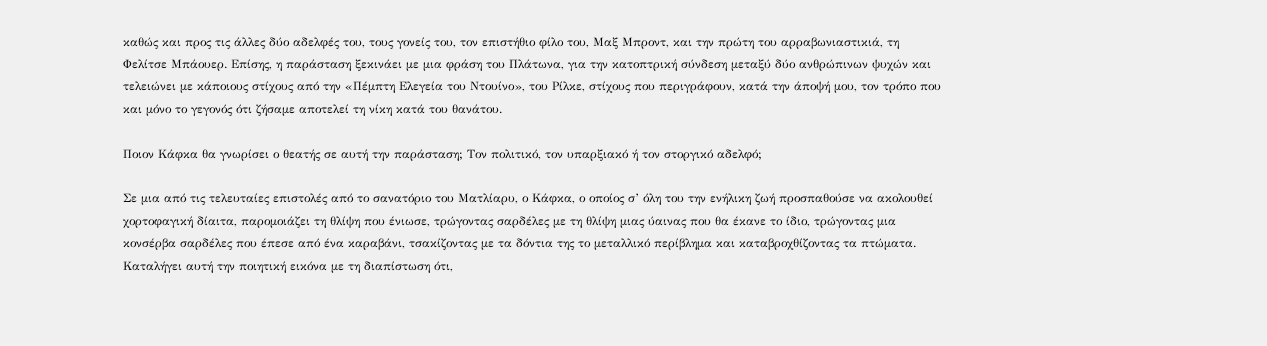καθώς και προς τις άλλες δύο αδελφές του, τους γονείς του, τον επιστήθιο φίλο του, Μαξ Μπροντ, και την πρώτη του αρραβωνιαστικιά, τη Φελίτσε Μπάουερ. Επίσης, η παράσταση ξεκινάει με μια φράση του Πλάτωνα, για την κατοπτρική σύνδεση μεταξύ δύο ανθρώπινων ψυχών και τελειώνει με κάποιους στίχους από την «Πέμπτη Ελεγεία του Ντουίνο», του Ρίλκε, στίχους που περιγράφουν, κατά την άποψή μου, τον τρόπο που και μόνο το γεγονός ότι ζήσαμε αποτελεί τη νίκη κατά του θανάτου.

Ποιον Κάφκα θα γνωρίσει ο θεατής σε αυτή την παράσταση; Τον πολιτικό, τον υπαρξιακό ή τον στοργικό αδελφό;

Σε μια από τις τελευταίες επιστολές από το σανατόριο του Ματλίαρυ, ο Κάφκα, ο οποίος σ’ όλη του την ενήλικη ζωή προσπαθούσε να ακολουθεί χορτοφαγική δίαιτα, παρομοιάζει τη θλίψη που ένιωσε, τρώγοντας σαρδέλες με τη θλίψη μιας ύαινας που θα έκανε το ίδιο, τρώγοντας μια κονσέρβα σαρδέλες που έπεσε από ένα καραβάνι, τσακίζοντας με τα δόντια της το μεταλλικό περίβλημα και καταβροχθίζοντας τα πτώματα. Καταλήγει αυτή την ποιητική εικόνα με τη διαπίστωση ότι,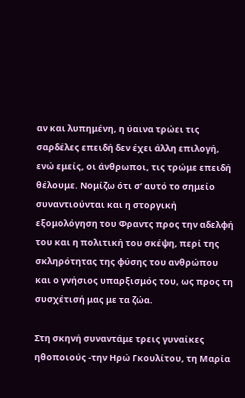αν και λυπημένη, η ύαινα τρώει τις σαρδέλες επειδή δεν έχει άλλη επιλογή, ενώ εμείς, οι άνθρωποι, τις τρώμε επειδή θέλουμε. Νομίζω ότι σ’ αυτό το σημείο συναντιούνται και η στοργική εξομολόγηση του Φραντς προς την αδελφή του και η πολιτική του σκέψη, περί της σκληρότητας της φύσης του ανθρώπου και ο γνήσιος υπαρξισμός του, ως προς τη συσχέτισή μας με τα ζώα.

Στη σκηνή συναντάμε τρεις γυναίκες ηθοποιούς -την Ηρώ Γκουλίτου, τη Μαρία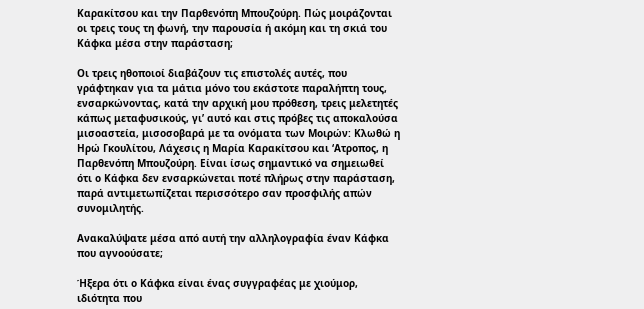Καρακίτσου και την Παρθενόπη Μπουζούρη. Πώς μοιράζονται οι τρεις τους τη φωνή, την παρουσία ή ακόμη και τη σκιά του Κάφκα μέσα στην παράσταση;

Οι τρεις ηθοποιοί διαβάζουν τις επιστολές αυτές, που γράφτηκαν για τα μάτια μόνο του εκάστοτε παραλήπτη τους, ενσαρκώνοντας, κατά την αρχική μου πρόθεση, τρεις μελετητές κάπως μεταφυσικούς, γι’ αυτό και στις πρόβες τις αποκαλούσα μισοαστεία, μισοσοβαρά με τα ονόματα των Μοιρών: Κλωθώ η Ηρώ Γκουλίτου, Λάχεσις η Μαρία Καρακίτσου και ‘Ατροπος, η Παρθενόπη Μπουζούρη. Είναι ίσως σημαντικό να σημειωθεί ότι ο Κάφκα δεν ενσαρκώνεται ποτέ πλήρως στην παράσταση, παρά αντιμετωπίζεται περισσότερο σαν προσφιλής απών συνομιλητής.

Ανακαλύψατε μέσα από αυτή την αλληλογραφία έναν Κάφκα που αγνοούσατε;

Ήξερα ότι ο Κάφκα είναι ένας συγγραφέας με χιούμορ, ιδιότητα που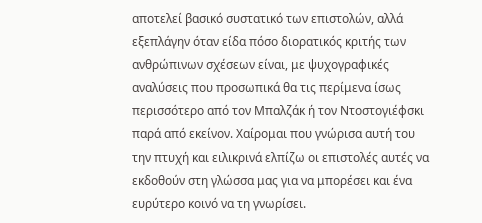αποτελεί βασικό συστατικό των επιστολών, αλλά εξεπλάγην όταν είδα πόσο διορατικός κριτής των ανθρώπινων σχέσεων είναι, με ψυχογραφικές αναλύσεις που προσωπικά θα τις περίμενα ίσως περισσότερο από τον Μπαλζάκ ή τον Ντοστογιέφσκι παρά από εκείνον. Χαίρομαι που γνώρισα αυτή του την πτυχή και ειλικρινά ελπίζω οι επιστολές αυτές να εκδοθούν στη γλώσσα μας για να μπορέσει και ένα ευρύτερο κοινό να τη γνωρίσει.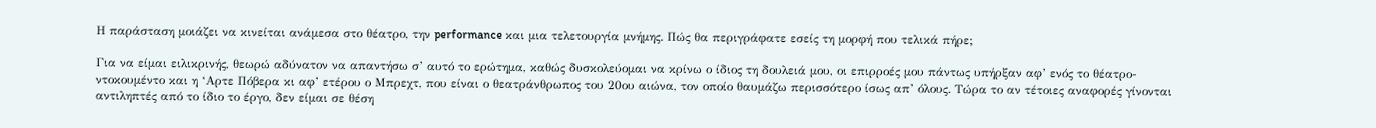Η παράσταση μοιάζει να κινείται ανάμεσα στο θέατρο, την performance και μια τελετουργία μνήμης. Πώς θα περιγράφατε εσείς τη μορφή που τελικά πήρε;

Για να είμαι ειλικρινής, θεωρώ αδύνατον να απαντήσω σ’ αυτό το ερώτημα, καθώς δυσκολεύομαι να κρίνω ο ίδιος τη δουλειά μου, οι επιρροές μου πάντως υπήρξαν αφ’ ενός το θέατρο-ντοκουμέντο και η ‘Αρτε Πόβερα κι αφ’ ετέρου ο Μπρεχτ, που είναι ο θεατράνθρωπος του 20ου αιώνα, τον οποίο θαυμάζω περισσότερο ίσως απ’ όλους. Τώρα το αν τέτοιες αναφορές γίνονται αντιληπτές από το ίδιο το έργο, δεν είμαι σε θέση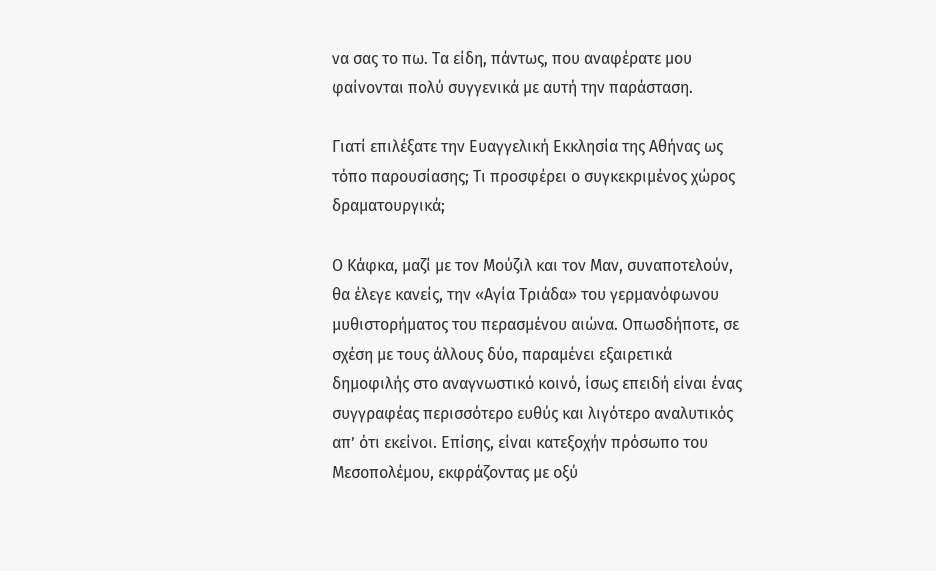να σας το πω. Τα είδη, πάντως, που αναφέρατε μου φαίνονται πολύ συγγενικά με αυτή την παράσταση.

Γιατί επιλέξατε την Ευαγγελική Εκκλησία της Αθήνας ως τόπο παρουσίασης; Τι προσφέρει ο συγκεκριμένος χώρος δραματουργικά;

Ο Κάφκα, μαζί με τον Μούζιλ και τον Μαν, συναποτελούν, θα έλεγε κανείς, την «Αγία Τριάδα» του γερμανόφωνου μυθιστορήματος του περασμένου αιώνα. Οπωσδήποτε, σε σχέση με τους άλλους δύο, παραμένει εξαιρετικά δημοφιλής στο αναγνωστικό κοινό, ίσως επειδή είναι ένας συγγραφέας περισσότερο ευθύς και λιγότερο αναλυτικός απ’ ότι εκείνοι. Επίσης, είναι κατεξοχήν πρόσωπο του Μεσοπολέμου, εκφράζοντας με οξύ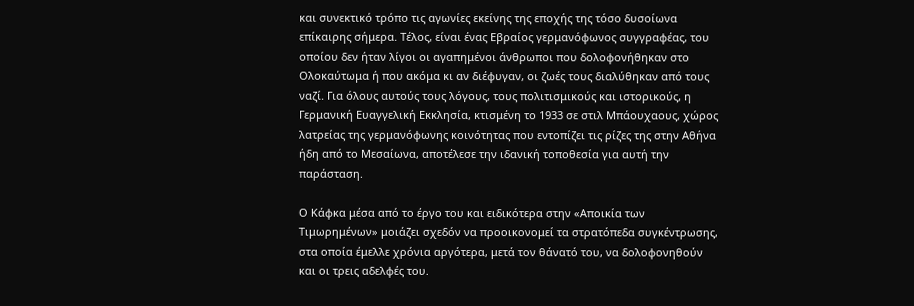και συνεκτικό τρόπο τις αγωνίες εκείνης της εποχής της τόσο δυσοίωνα επίκαιρης σήμερα. Τέλος, είναι ένας Εβραίος γερμανόφωνος συγγραφέας, του οποίου δεν ήταν λίγοι οι αγαπημένοι άνθρωποι που δολοφονήθηκαν στο Ολοκαύτωμα ή που ακόμα κι αν διέφυγαν, οι ζωές τους διαλύθηκαν από τους ναζί. Για όλους αυτούς τους λόγους, τους πολιτισμικούς και ιστορικούς, η Γερμανική Ευαγγελική Εκκλησία, κτισμένη το 1933 σε στιλ Μπάουχαους, χώρος λατρείας της γερμανόφωνης κοινότητας που εντοπίζει τις ρίζες της στην Αθήνα ήδη από το Μεσαίωνα, αποτέλεσε την ιδανική τοποθεσία για αυτή την παράσταση.

Ο Κάφκα μέσα από το έργο του και ειδικότερα στην «Αποικία των Τιμωρημένων» μοιάζει σχεδόν να προοικονομεί τα στρατόπεδα συγκέντρωσης, στα οποία έμελλε χρόνια αργότερα, μετά τον θάνατό του, να δολοφονηθούν και οι τρεις αδελφές του.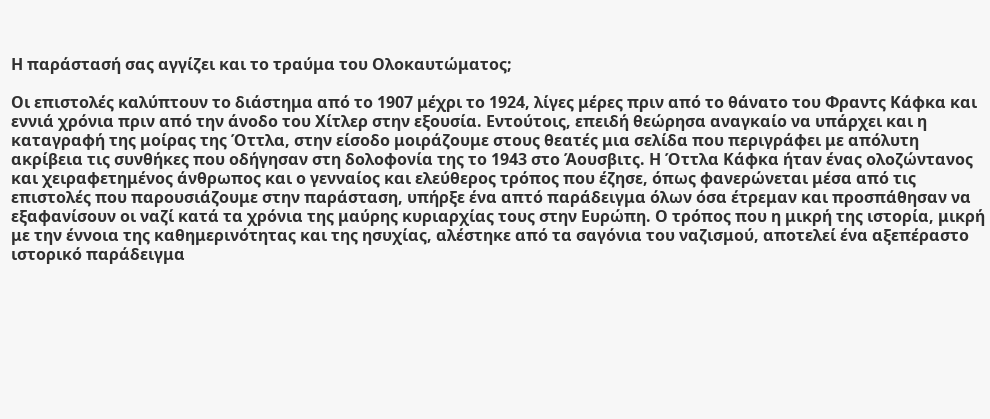Η παράστασή σας αγγίζει και το τραύμα του Ολοκαυτώματος;

Οι επιστολές καλύπτουν το διάστημα από το 1907 μέχρι το 1924, λίγες μέρες πριν από το θάνατο του Φραντς Κάφκα και εννιά χρόνια πριν από την άνοδο του Χίτλερ στην εξουσία. Εντούτοις, επειδή θεώρησα αναγκαίο να υπάρχει και η καταγραφή της μοίρας της Όττλα, στην είσοδο μοιράζουμε στους θεατές μια σελίδα που περιγράφει με απόλυτη ακρίβεια τις συνθήκες που οδήγησαν στη δολοφονία της το 1943 στο Άουσβιτς. Η Όττλα Κάφκα ήταν ένας ολοζώντανος και χειραφετημένος άνθρωπος και ο γενναίος και ελεύθερος τρόπος που έζησε, όπως φανερώνεται μέσα από τις επιστολές που παρουσιάζουμε στην παράσταση, υπήρξε ένα απτό παράδειγμα όλων όσα έτρεμαν και προσπάθησαν να εξαφανίσουν οι ναζί κατά τα χρόνια της μαύρης κυριαρχίας τους στην Ευρώπη. Ο τρόπος που η μικρή της ιστορία, μικρή με την έννοια της καθημερινότητας και της ησυχίας, αλέστηκε από τα σαγόνια του ναζισμού, αποτελεί ένα αξεπέραστο ιστορικό παράδειγμα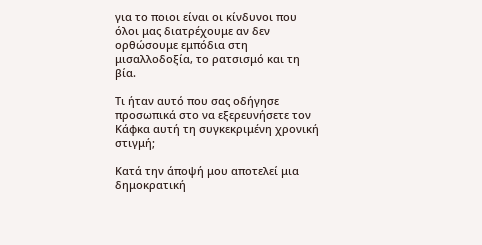για το ποιοι είναι οι κίνδυνοι που όλοι μας διατρέχουμε αν δεν ορθώσουμε εμπόδια στη μισαλλοδοξία, το ρατσισμό και τη βία.

Τι ήταν αυτό που σας οδήγησε προσωπικά στο να εξερευνήσετε τον Κάφκα αυτή τη συγκεκριμένη χρονική στιγμή;

Κατά την άποψή μου αποτελεί μια δημοκρατική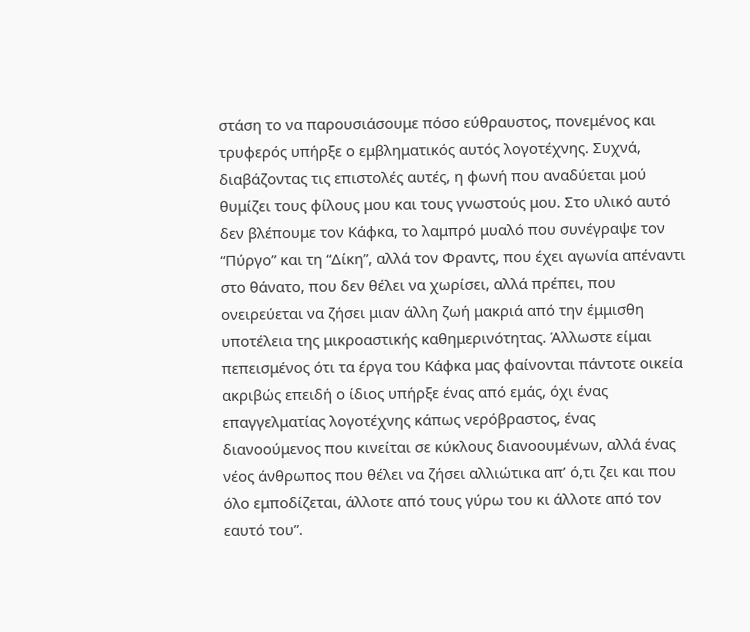στάση το να παρουσιάσουμε πόσο εύθραυστος, πονεμένος και τρυφερός υπήρξε ο εμβληματικός αυτός λογοτέχνης. Συχνά, διαβάζοντας τις επιστολές αυτές, η φωνή που αναδύεται μού θυμίζει τους φίλους μου και τους γνωστούς μου. Στο υλικό αυτό δεν βλέπουμε τον Κάφκα, το λαμπρό μυαλό που συνέγραψε τον “Πύργο” και τη “Δίκη”, αλλά τον Φραντς, που έχει αγωνία απέναντι στο θάνατο, που δεν θέλει να χωρίσει, αλλά πρέπει, που ονειρεύεται να ζήσει μιαν άλλη ζωή μακριά από την έμμισθη υποτέλεια της μικροαστικής καθημερινότητας. Άλλωστε είμαι πεπεισμένος ότι τα έργα του Κάφκα μας φαίνονται πάντοτε οικεία ακριβώς επειδή ο ίδιος υπήρξε ένας από εμάς, όχι ένας επαγγελματίας λογοτέχνης κάπως νερόβραστος, ένας διανοούμενος που κινείται σε κύκλους διανοουμένων, αλλά ένας νέος άνθρωπος που θέλει να ζήσει αλλιώτικα απ’ ό,τι ζει και που όλο εμποδίζεται, άλλοτε από τους γύρω του κι άλλοτε από τον εαυτό του”.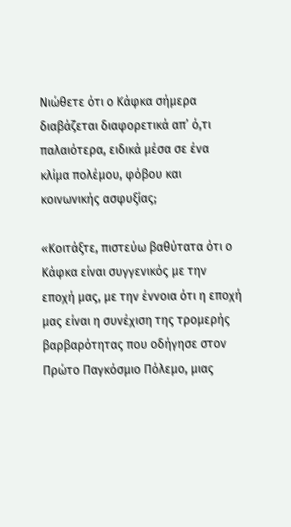Νιώθετε ότι ο Κάφκα σήμερα διαβάζεται διαφορετικά απ’ ό,τι παλαιότερα, ειδικά μέσα σε ένα κλίμα πολέμου, φόβου και κοινωνικής ασφυξίας;

«Κοιτάξτε, πιστεύω βαθύτατα ότι ο Κάφκα είναι συγγενικός με την εποχή μας, με την έννοια ότι η εποχή μας είναι η συνέχιση της τρομερής βαρβαρότητας που οδήγησε στον Πρώτο Παγκόσμιο Πόλεμο, μιας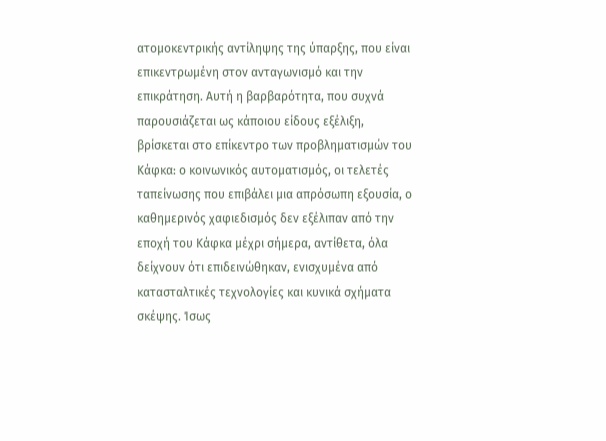ατομοκεντρικής αντίληψης της ύπαρξης, που είναι επικεντρωμένη στον ανταγωνισμό και την επικράτηση. Αυτή η βαρβαρότητα, που συχνά παρουσιάζεται ως κάποιου είδους εξέλιξη, βρίσκεται στο επίκεντρο των προβληματισμών του Κάφκα: ο κοινωνικός αυτοματισμός, οι τελετές ταπείνωσης που επιβάλει μια απρόσωπη εξουσία, ο καθημερινός χαφιεδισμός δεν εξέλιπαν από την εποχή του Κάφκα μέχρι σήμερα, αντίθετα, όλα δείχνουν ότι επιδεινώθηκαν, ενισχυμένα από κατασταλτικές τεχνολογίες και κυνικά σχήματα σκέψης. Ίσως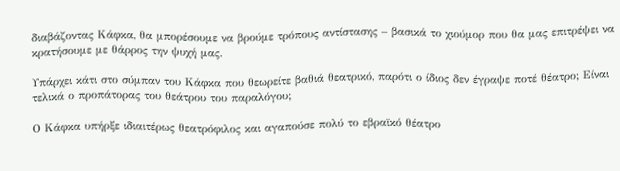διαβάζοντας Κάφκα, θα μπορέσουμε να βρούμε τρόπους αντίστασης – βασικά το χιούμορ που θα μας επιτρέψει να κρατήσουμε με θάρρος την ψυχή μας.

Υπάρχει κάτι στο σύμπαν του Κάφκα που θεωρείτε βαθιά θεατρικό, παρότι ο ίδιος δεν έγραψε ποτέ θέατρο; Είναι τελικά ο προπάτορας του θεάτρου του παραλόγου;

Ο Κάφκα υπήρξε ιδιαιτέρως θεατρόφιλος και αγαπούσε πολύ το εβραϊκό θέατρο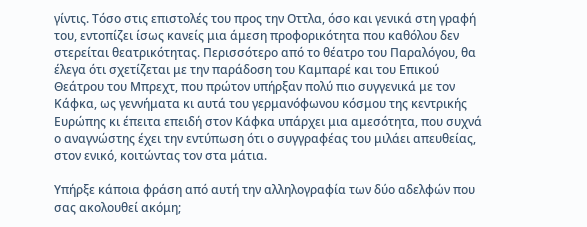γίντις. Τόσο στις επιστολές του προς την Οττλα, όσο και γενικά στη γραφή του, εντοπίζει ίσως κανείς μια άμεση προφορικότητα που καθόλου δεν στερείται θεατρικότητας. Περισσότερο από το θέατρο του Παραλόγου, θα έλεγα ότι σχετίζεται με την παράδοση του Καμπαρέ και του Επικού Θεάτρου του Μπρεχτ, που πρώτον υπήρξαν πολύ πιο συγγενικά με τον Κάφκα, ως γεννήματα κι αυτά του γερμανόφωνου κόσμου της κεντρικής Ευρώπης κι έπειτα επειδή στον Κάφκα υπάρχει μια αμεσότητα, που συχνά ο αναγνώστης έχει την εντύπωση ότι ο συγγραφέας του μιλάει απευθείας, στον ενικό, κοιτώντας τον στα μάτια.

Υπήρξε κάποια φράση από αυτή την αλληλογραφία των δύο αδελφών που σας ακολουθεί ακόμη;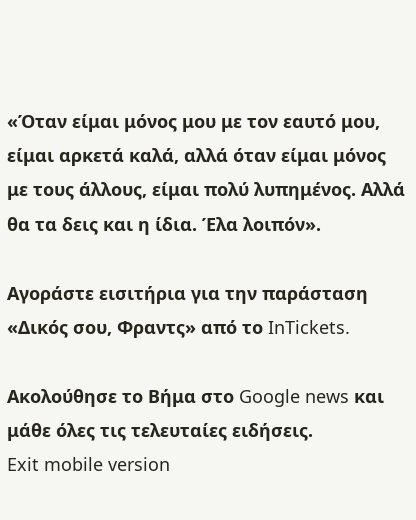«Όταν είμαι μόνος μου με τον εαυτό μου, είμαι αρκετά καλά, αλλά όταν είμαι μόνος με τους άλλους, είμαι πολύ λυπημένος. Αλλά θα τα δεις και η ίδια. Έλα λοιπόν».

Αγοράστε εισιτήρια για την παράσταση «Δικός σου, Φραντς» από το InTickets.

Ακολούθησε το Βήμα στο Google news και μάθε όλες τις τελευταίες ειδήσεις.
Exit mobile version